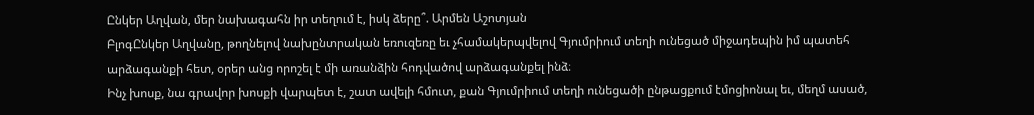Ընկեր Աղվան, մեր նախագահն իր տեղում է, իսկ ձերը՞. Արմեն Աշոտյան
ԲլոգԸնկեր Աղվանը, թողնելով նախընտրական եռուզեռը եւ չհամակերպվելով Գյումրիում տեղի ունեցած միջադեպին իմ պատեհ արձագանքի հետ, օրեր անց որոշել է մի առանձին հոդվածով արձագանքել ինձ։
Ինչ խոսք, նա գրավոր խոսքի վարպետ է, շատ ավելի հմուտ, քան Գյումրիում տեղի ունեցածի ընթացքում էմոցիոնալ եւ, մեղմ ասած,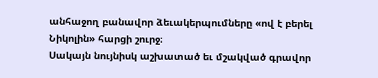անհաջող բանավոր ձեւակերպումները «ով է բերել Նիկոլին» հարցի շուրջ։
Սակայն նույնիսկ աշխատած եւ մշակված գրավոր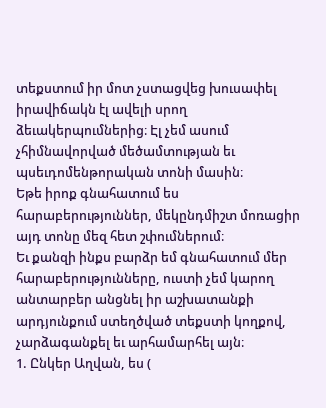տեքստում իր մոտ չստացվեց խուսափել իրավիճակն էլ ավելի սրող ձեւակերպումներից։ Էլ չեմ ասում չհիմնավորված մեծամտության եւ պսեւդոմենթորական տոնի մասին։
Եթե իրոք գնահատում ես հարաբերություններ, մեկընդմիշտ մոռացիր այդ տոնը մեզ հետ շփումներում։
Եւ քանզի ինքս բարձր եմ գնահատում մեր հարաբերությունները, ուստի չեմ կարող անտարբեր անցնել իր աշխատանքի արդյունքում ստեղծված տեքստի կողքով, չարձագանքել եւ արհամարհել այն։
1. Ընկեր Աղվան, ես (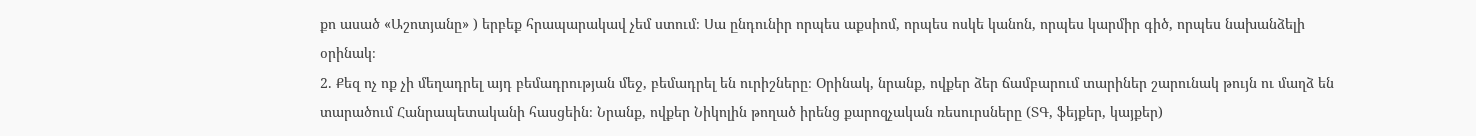քո ասած «Աշոտյանը» ) երբեք հրապարակավ չեմ ստում։ Սա ընդունիր որպես աքսիոմ, որպես ոսկե կանոն, որպես կարմիր գիծ, որպես նախանձելի օրինակ։
2. Քեզ ոչ ոք չի մեղադրել այդ բեմադրության մեջ, բեմադրել են ուրիշները։ Օրինակ, նրանք, ովքեր ձեր ճամբարում տարիներ շարունակ թույն ու մաղձ են տարածում Հանրապետականի հասցեին։ Նրանք, ովքեր Նիկոլին թողած իրենց քարոզչական ռեսուրսները (ՏԳ, ֆեյքեր, կայքեր)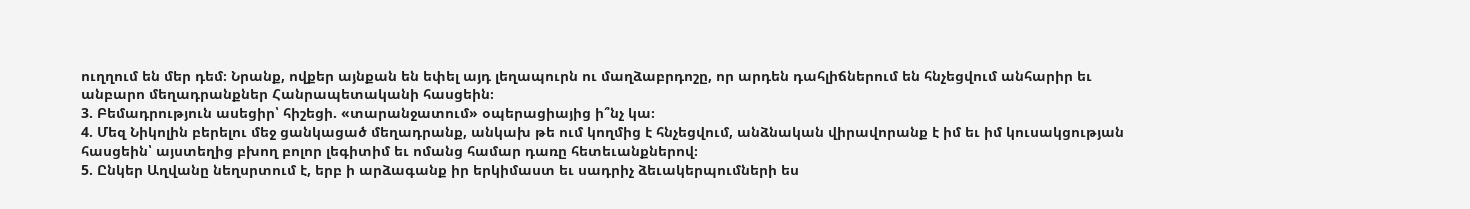ուղղում են մեր դեմ։ Նրանք, ովքեր այնքան են եփել այդ լեղապուրն ու մաղձաբրդոշը, որ արդեն դահլիճներում են հնչեցվում անհարիր եւ անբարո մեղադրանքներ Հանրապետականի հասցեին։
3. Բեմադրություն ասեցիր՝ հիշեցի. «տարանջատում» օպերացիայից ի՞նչ կա։
4. Մեզ Նիկոլին բերելու մեջ ցանկացած մեղադրանք, անկախ թե ում կողմից է հնչեցվում, անձնական վիրավորանք է իմ եւ իմ կուսակցության հասցեին՝ այստեղից բխող բոլոր լեգիտիմ եւ ոմանց համար դառը հետեւանքներով։
5. Ընկեր Աղվանը նեղսրտում է, երբ ի արձագանք իր երկիմաստ եւ սադրիչ ձեւակերպումների ես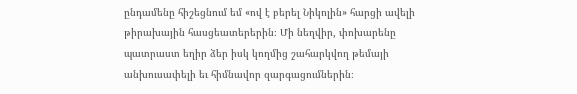ընդամենը հիշեցնում եմ «ով է բերել Նիկոլին» հարցի ավելի թիրախային հասցեատերերին։ Մի նեղվիր, փոխարենը պատրաստ եղիր ձեր իսկ կողմից շահարկվող թեմայի անխուսափելի եւ հիմնավոր զարգացումներին։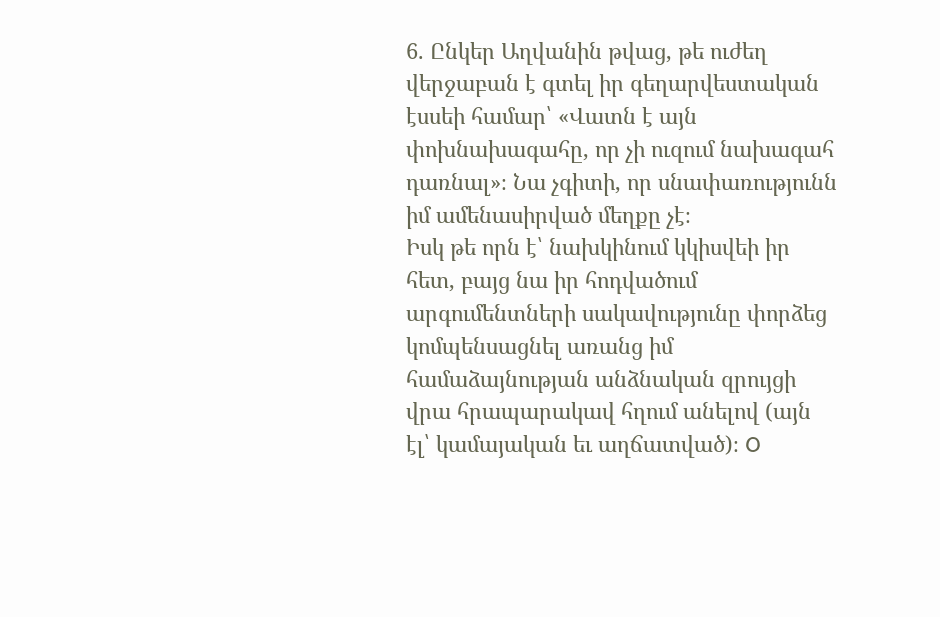6. Ընկեր Աղվանին թվաց, թե ուժեղ վերջաբան է գտել իր գեղարվեստական էսսեի համար՝ «Վատն է այն փոխնախագահը, որ չի ուզում նախագահ դառնալ»։ Նա չգիտի, որ սնափառությունն իմ ամենասիրված մեղքը չէ։
Իսկ թե որն է՝ նախկինում կկիսվեի իր հետ, բայց նա իր հոդվածում արգումենտների սակավությունը փորձեց կոմպենսացնել առանց իմ համաձայնության անձնական զրույցի վրա հրապարակավ հղում անելով (այն էլ՝ կամայական եւ աղճատված)։ O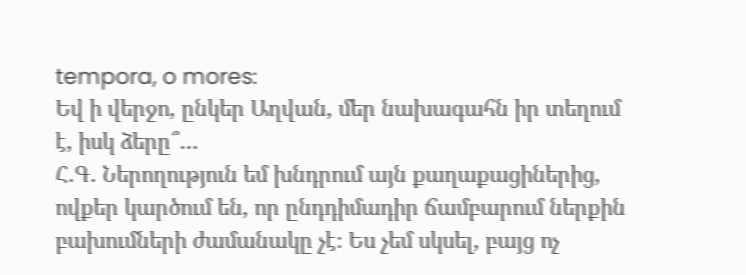tempora, o mores:
Եվ ի վերջո, ընկեր Աղվան, մեր նախագահն իր տեղում է, իսկ ձերը՞…
Հ.Գ. Ներողություն եմ խնդրում այն քաղաքացիներից, ովքեր կարծում են, որ ընդդիմադիր ճամբարում ներքին բախումների ժամանակը չէ։ Ես չեմ սկսել, բայց ոչ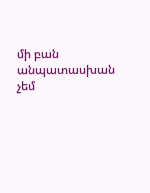մի բան անպատասխան չեմ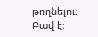թողնելու։ Բավ է։